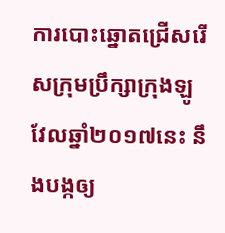ការបោះឆ្នោតជ្រើសរើសក្រុមប្រឹក្សាក្រុងឡូវែលឆ្នាំ២០១៧នេះ នឹងបង្កឲ្យ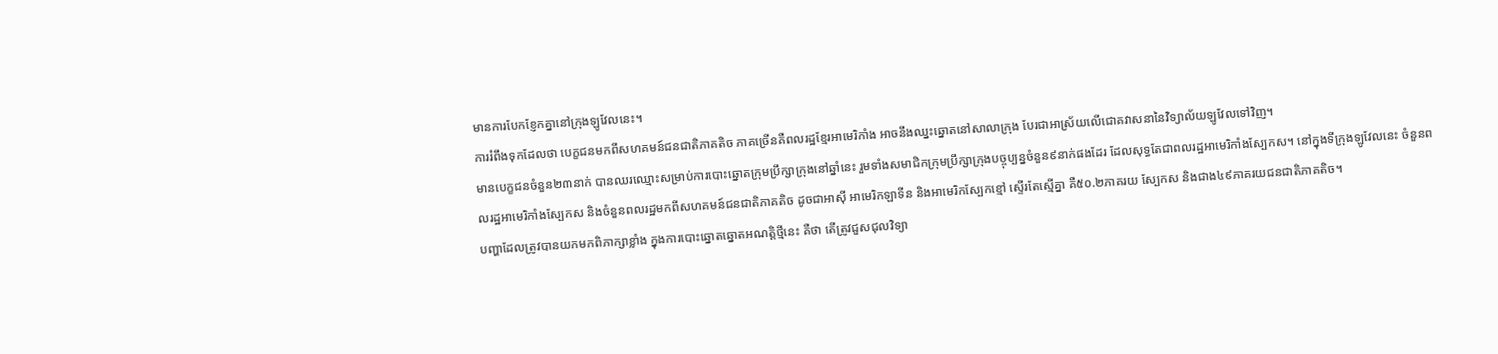មានការបែកខ្ញែកគ្នានៅក្រុងឡូវែលនេះ។
ការរំពឹងទុកដែលថា បេក្ខជនមកពីសហគមន៍ជនជាតិភាគតិច ភាគច្រើនគឺពលរដ្ឋខ្មែរអាមេរិកាំង អាចនឹងឈ្នះឆ្នោតនៅសាលាក្រុង បែរជាអាស្រ័យលើជោគវាសនានៃវិទ្យាល័យឡូវែលទៅវិញ។
មានបេក្ខជនចំនួន២៣នាក់ បានឈរឈ្មោះសម្រាប់ការបោះឆ្នោតក្រុមប្រឹក្សាក្រុងនៅឆ្នាំនេះ រួមទាំងសមាជិកក្រុមប្រឹក្សាក្រុងបច្ចុប្បន្នចំនួន៩នាក់ផងដែរ ដែលសុទ្ធតែជាពលរដ្ឋអាមេរិកាំងស្បែកស។ នៅក្នុងទីក្រុងឡូវែលនេះ ចំនួនពលរដ្ឋអាមេរិកាំងស្បែកស និងចំនួនពលរដ្ឋមកពីសហគមន៍ជនជាតិភាគតិច ដូចជាអាស៊ី អាមេរិកឡាទីន និងអាមេរិកស្បែកខ្មៅ ស្ទើរតែស្មើគ្នា គឺ៥០.២ភាគរយ ស្បែកស និងជាង៤៩ភាគរយជនជាតិភាគតិច។
បញ្ហាដែលត្រូវបានយកមកពិភាក្សាខ្លាំង ក្នុងការបោះឆ្នោតឆ្នោតអណត្តិថ្មីនេះ គឺថា តើត្រូវជួសជុលវិទ្យា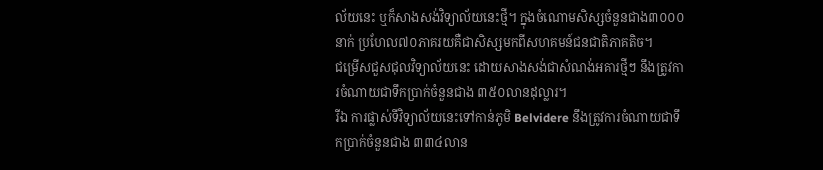ល័យនេះ ឬក៏សាងសង់វិទ្យាល័យនេះថ្មី។ ក្នុងចំណោមសិស្សចំនួនជាង៣០០០នាក់ ប្រហែល៧០ភាគរយគឺជាសិស្សមកពីសហគមន៍ជនជាតិភាគតិច។
ជម្រើសជួសជុលវិទ្យាល័យនេះ ដោយសាងសង់ជាសំណង់អគារថ្មីៗ នឹងត្រូវការចំណាយជាទឹកប្រាក់ចំនួនជាង ៣៥០លានដុល្លារ។
រីឯ ការផ្លាស់ទីវិទ្យាល័យនេះទៅកាន់ភូមិ Belvidere នឹងត្រូវការចំណាយជាទឹកប្រាក់ចំនួនជាង ៣៣៤លាន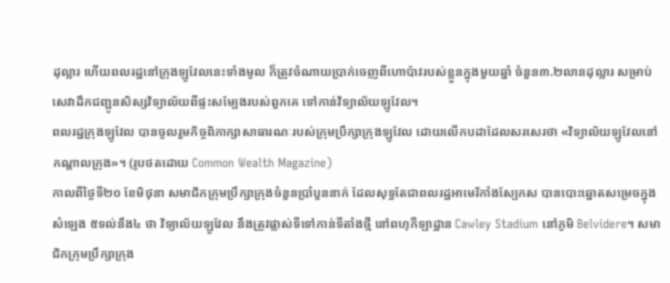ដុល្លារ ហើយពលរដ្ឋនៅក្រុងឡូវែលនេះទាំងមូល ក៏ត្រូវចំណាយប្រាក់ចេញពីហោប៉ាវរបស់ខ្លួនក្នុងមួយឆ្នាំ ចំនួន៣.២លានដុល្លារ សម្រាប់សេវាដឹកជញ្ជូនសិស្សវិទ្យាល័យពីផ្ទះសម្បែងរបស់ពួកគេ ទៅកាន់វិទ្យាល័យឡូវែល។
ពលរដ្ឋក្រុងឡូវែល បានចូលរួមកិច្ចពិភាក្សាសាធារណៈរបស់ក្រុមប្រឹក្សាក្រុងឡូវែល ដោយលើកបដាដែលសរសេរថា «វិទ្យាល័យឡូវែលនៅកណ្តាលក្រុង»។ (រូបថតដោយ Common Wealth Magazine)
កាលពីថ្ងៃទី២០ ខែមិថុនា សមាជិកក្រុមប្រឹក្សាក្រុងចំនួនប្រាំបួននាក់ ដែលសុទ្ធតែជាពលរដ្ឋអាមេរិកាំងស្បែកស បានបោះឆ្នោតសម្រេចក្នុងសំឡេង ៥ទល់នឹង៤ ថា វិទ្យាល័យឡូវែល នឹងត្រូវផ្លាស់ទីទៅកាន់ទីតាំងថ្មី នៅពហុកីឡាដ្ឋាន Cawley Stadium នៅភូមិ Belvidere។ សមាជិកក្រុមប្រឹក្សាក្រុង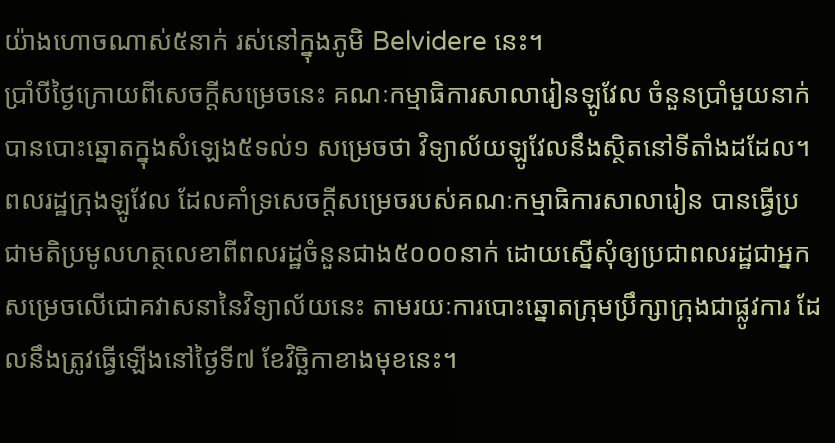យ៉ាងហោចណាស់៥នាក់ រស់នៅក្នុងភូមិ Belvidere នេះ។
ប្រាំបីថ្ងៃក្រោយពីសេចក្តីសម្រេចនេះ គណៈកម្មាធិការសាលារៀនឡូវែល ចំនួនប្រាំមួយនាក់ បានបោះឆ្នោតក្នុងសំឡេង៥ទល់១ សម្រេចថា វិទ្យាល័យឡូវែលនឹងស្ថិតនៅទីតាំងដដែល។
ពលរដ្ឋក្រុងឡូវែល ដែលគាំទ្រសេចក្តីសម្រេចរបស់គណៈកម្មាធិការសាលារៀន បានធ្វើប្រជាមតិប្រមូលហត្ថលេខាពីពលរដ្ឋចំនួនជាង៥០០០នាក់ ដោយស្នើសុំឲ្យប្រជាពលរដ្ឋជាអ្នកសម្រេចលើជោគវាសនានៃវិទ្យាល័យនេះ តាមរយៈការបោះឆ្នោតក្រុមប្រឹក្សាក្រុងជាផ្លូវការ ដែលនឹងត្រូវធ្វើឡើងនៅថ្ងៃទី៧ ខែវិច្ឆិកាខាងមុខនេះ។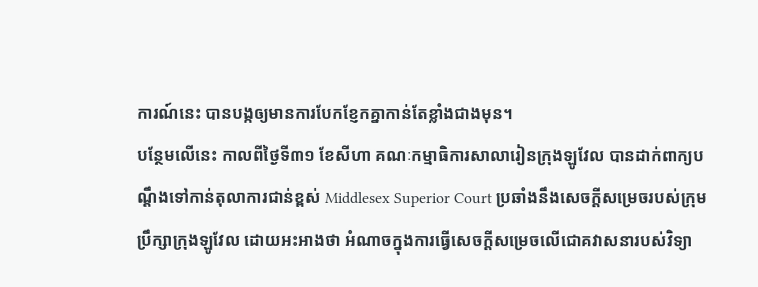ការណ៍នេះ បានបង្កឲ្យមានការបែកខ្ញែកគ្នាកាន់តែខ្លាំងជាងមុន។
បន្ថែមលើនេះ កាលពីថ្ងៃទី៣១ ខែសីហា គណៈកម្មាធិការសាលារៀនក្រុងឡូវែល បានដាក់ពាក្យបណ្តឹងទៅកាន់តុលាការជាន់ខ្ពស់ Middlesex Superior Court ប្រឆាំងនឹងសេចក្តីសម្រេចរបស់ក្រុមប្រឹក្សាក្រុងឡូវែល ដោយអះអាងថា អំណាចក្នុងការធ្វើសេចក្តីសម្រេចលើជោគវាសនារបស់វិទ្យា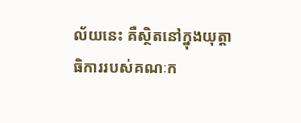ល័យនេះ គឺស្ថិតនៅក្នុងយុត្តាធិការរបស់គណៈក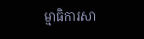ម្មាធិការសា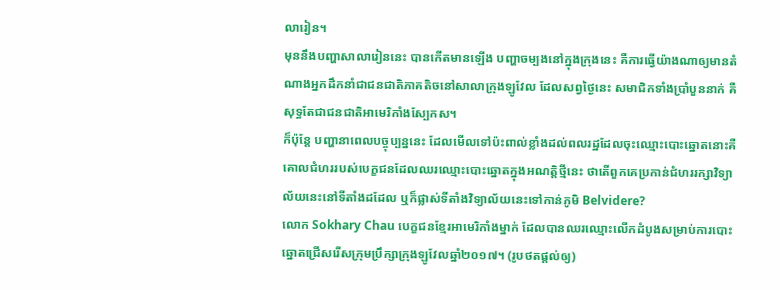លារៀន។
មុននឹងបញ្ហាសាលារៀននេះ បានកើតមានឡើង បញ្ហាចម្បងនៅក្នុងក្រុងនេះ គឺការធ្វើយ៉ាងណាឲ្យមានតំណាងអ្នកដឹកនាំជាជនជាតិភាគតិចនៅសាលាក្រុងឡូវែល ដែលសព្វថ្ងៃនេះ សមាជិកទាំងប្រាំបួននាក់ គឺសុទ្ធតែជាជនជាតិអាមេរិកាំងស្បែកស។
ក៏ប៉ុន្តែ បញ្ហានាពេលបច្ចុប្បន្ននេះ ដែលមើលទៅប៉ះពាល់ខ្លាំងដល់ពលរដ្ឋដែលចុះឈ្មោះបោះឆ្នោតនោះគឺ គោលជំហររបស់បេក្ខជនដែលឈរឈ្មោះបោះឆ្នោតក្នុងអណត្តិថ្មីនេះ ថាតើពួកគេប្រកាន់ជំហររក្សាវិទ្យាល័យនេះនៅទីតាំងដដែល ឬក៏ផ្លាស់ទីតាំងវិទ្យាល័យនេះទៅកាន់ភូមិ Belvidere?
លោក Sokhary Chau បេក្ខជនខ្មែរអាមេរិកាំងម្នាក់ ដែលបានឈរឈ្មោះលើកដំបូងសម្រាប់ការបោះឆ្នោតជ្រើសរើសក្រុមប្រឹក្សាក្រុងឡូវែលឆ្នាំ២០១៧។ (រូបថតផ្តល់ឲ្យ)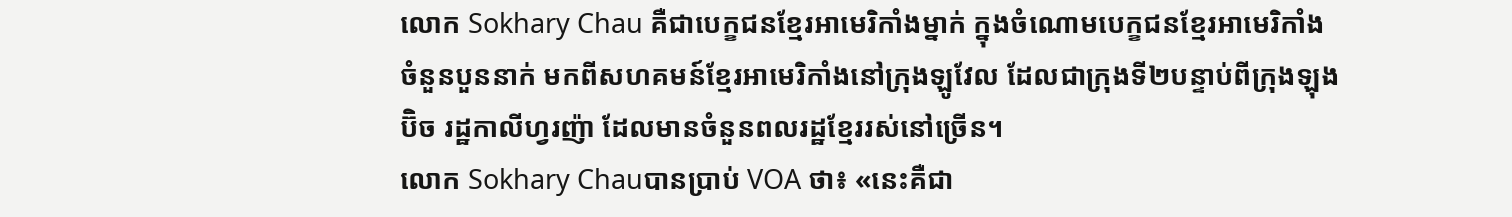លោក Sokhary Chau គឺជាបេក្ខជនខ្មែរអាមេរិកាំងម្នាក់ ក្នុងចំណោមបេក្ខជនខ្មែរអាមេរិកាំងចំនួនបួននាក់ មកពីសហគមន៍ខ្មែរអាមេរិកាំងនៅក្រុងឡូវែល ដែលជាក្រុងទី២បន្ទាប់ពីក្រុងឡុងប៊ិច រដ្ឋកាលីហ្វរញ៉ា ដែលមានចំនួនពលរដ្ឋខ្មែររស់នៅច្រើន។
លោក Sokhary Chauបានប្រាប់ VOA ថា៖ «នេះគឺជា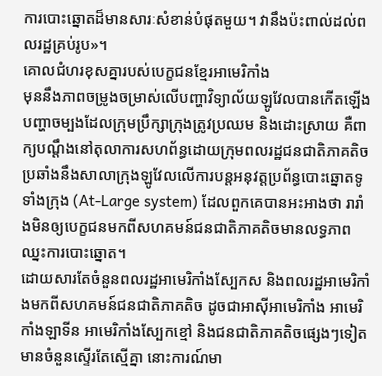ការបោះឆ្នោតដ៏មានសារៈសំខាន់បំផុតមួយ។ វានឹងប៉ះពាល់ដល់ពលរដ្ឋគ្រប់រូប»។
គោលជំហរខុសគ្នារបស់បេក្ខជនខ្មែរអាមេរិកាំង
មុននឹងភាពចម្រូងចម្រាស់លើបញ្ហាវិទ្យាល័យឡូវែលបានកើតឡើង បញ្ហាចម្បងដែលក្រុមប្រឹក្សាក្រុងត្រូវប្រឈម និងដោះស្រាយ គឺពាក្យបណ្តឹងនៅតុលាការសហព័ន្ធដោយក្រុមពលរដ្ឋជនជាតិភាគតិច ប្រឆាំងនឹងសាលាក្រុងឡូវែលលើការបន្តអនុវត្តប្រព័ន្ធបោះឆ្នោតទូទាំងក្រុង (At-Large system) ដែលពួកគេបានអះអាងថា រារាំងមិនឲ្យបេក្ខជនមកពីសហគមន៍ជនជាតិភាគតិចមានលទ្ធភាពឈ្នះការបោះឆ្នោត។
ដោយសារតែចំនួនពលរដ្ឋអាមេរិកាំងស្បែកស និងពលរដ្ឋអាមេរិកាំងមកពីសហគមន៍ជនជាតិភាគតិច ដូចជាអាស៊ីអាមេរិកាំង អាមេរិកាំងឡាទីន អាមេរិកាំងស្បែកខ្មៅ និងជនជាតិភាគតិចផ្សេងៗទៀត មានចំនួនស្ទើរតែស្មើគ្នា នោះការណ៍មា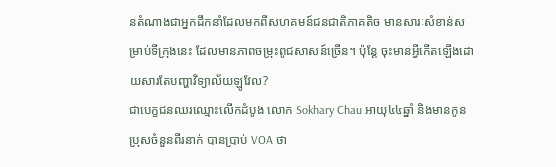នតំណាងជាអ្នកដឹកនាំដែលមកពីសហគមន៍ជនជាតិភាគតិច មានសារៈសំខាន់សម្រាប់ទីក្រុងនេះ ដែលមានភាពចម្រុះពូជសាសន៍ច្រើន។ ប៉ុន្តែ ចុះមានអ្វីកើតឡើងដោយសារតែបញ្ហាវិទ្យាល័យឡូវែល?
ជាបេក្ខជនឈរឈ្មោះលើកដំបូង លោក Sokhary Chau អាយុ៤៤ឆ្នាំ និងមានកូនប្រុសចំនួនពីរនាក់ បានប្រាប់ VOA ថា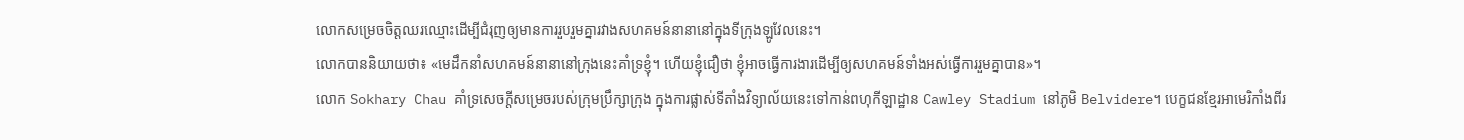លោកសម្រេចចិត្តឈរឈ្មោះដើម្បីជំរុញឲ្យមានការរួបរួមគ្នារវាងសហគមន៍នានានៅក្នុងទីក្រុងឡូវែលនេះ។
លោកបាននិយាយថា៖ «មេដឹកនាំសហគមន៍នានានៅក្រុងនេះគាំទ្រខ្ញុំ។ ហើយខ្ញុំជឿថា ខ្ញុំអាចធ្វើការងារដើម្បីឲ្យសហគមន៍ទាំងអស់ធ្វើការរួមគ្នាបាន»។
លោក Sokhary Chau គាំទ្រសេចក្តីសម្រេចរបស់ក្រុមប្រឹក្សាក្រុង ក្នុងការផ្លាស់ទីតាំងវិទ្យាល័យនេះទៅកាន់ពហុកីឡាដ្ឋាន Cawley Stadium នៅភូមិ Belvidere។ បេក្ខជនខ្មែរអាមេរិកាំងពីរ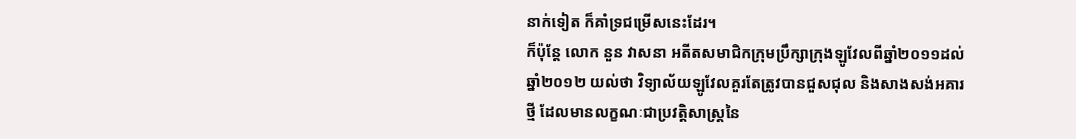នាក់ទៀត ក៏គាំទ្រជម្រើសនេះដែរ។
ក៏ប៉ុន្តែ លោក នួន វាសនា អតីតសមាជិកក្រុមប្រឹក្សាក្រុងឡូវែលពីឆ្នាំ២០១១ដល់ឆ្នាំ២០១២ យល់ថា វិទ្យាល័យឡូវែលគួរតែត្រូវបានជួសជុល និងសាងសង់អគារថ្មី ដែលមានលក្ខណៈជាប្រវត្តិសាស្ត្រនៃ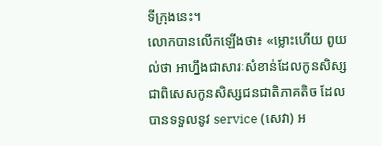ទីក្រុងនេះ។
លោកបានលើកឡើងថា៖ «ម្លោះហើយ ពូយល់ថា អាហ្នឹងជាសារៈសំខាន់ដែលកូនសិស្ស ជាពិសេសកូនសិស្សជនជាតិភាគតិច ដែលបានទទួលនូវ service (សេវា) អ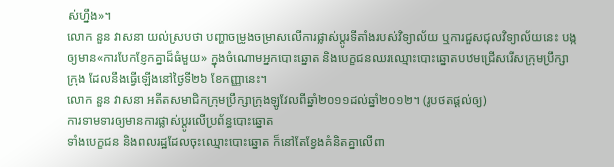ស់ហ្នឹង»។
លោក នួន វាសនា យល់ស្របថា បញ្ហាចម្រូងចម្រាសលើការផ្លាស់ប្តូរទីតាំងរបស់វិទ្យាល័យ ឬការជួសជុលវិទ្យាល័យនេះ បង្កឲ្យមាន«ការបែកខ្ញែកគ្នាដ៏ធំមួយ» ក្នុងចំណោមអ្នកបោះឆ្នោត និងបេក្ខជនឈរឈ្មោះបោះឆ្នោតបឋមជ្រើសរើសក្រុមប្រឹក្សាក្រុង ដែលនឹងធ្វើឡើងនៅថ្ងៃទី២៦ ខែកញ្ញានេះ។
លោក នួន វាសនា អតីតសមាជិកក្រុមប្រឹក្សាក្រុងឡូវែលពីឆ្នាំ២០១១ដល់ឆ្នាំ២០១២។ (រូបថតផ្តល់ឲ្យ)
ការទាមទារឲ្យមានការផ្លាស់ប្តូរលើប្រព័ន្ធបោះឆ្នោត
ទាំងបេក្ខជន និងពលរដ្ឋដែលចុះឈ្មោះបោះឆ្នោត ក៏នៅតែខ្វែងគំនិតគ្នាលើពា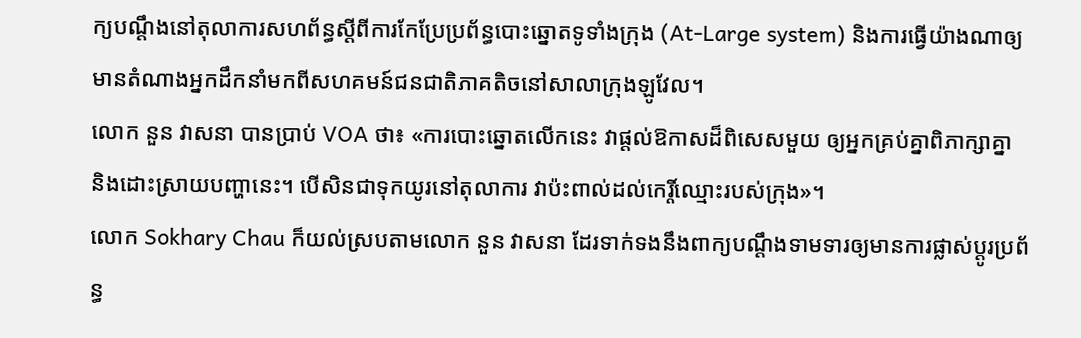ក្យបណ្តឹងនៅតុលាការសហព័ន្ធស្តីពីការកែប្រែប្រព័ន្ធបោះឆ្នោតទូទាំងក្រុង (At-Large system) និងការធ្វើយ៉ាងណាឲ្យមានតំណាងអ្នកដឹកនាំមកពីសហគមន៍ជនជាតិភាគតិចនៅសាលាក្រុងឡូវែល។
លោក នួន វាសនា បានប្រាប់ VOA ថា៖ «ការបោះឆ្នោតលើកនេះ វាផ្តល់ឱកាសដ៏ពិសេសមួយ ឲ្យអ្នកគ្រប់គ្នាពិភាក្សាគ្នា និងដោះស្រាយបញ្ហានេះ។ បើសិនជាទុកយូរនៅតុលាការ វាប៉ះពាល់ដល់កេរ្តិ៍ឈ្មោះរបស់ក្រុង»។
លោក Sokhary Chau ក៏យល់ស្របតាមលោក នួន វាសនា ដែរទាក់ទងនឹងពាក្យបណ្តឹងទាមទារឲ្យមានការផ្លាស់ប្តូរប្រព័ន្ធ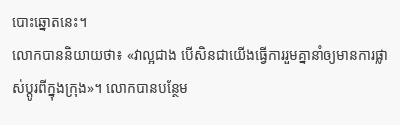បោះឆ្នោតនេះ។
លោកបាននិយាយថា៖ «វាល្អជាង បើសិនជាយើងធ្វើការរួមគ្នានាំឲ្យមានការផ្លាស់ប្តូរពីក្នុងក្រុង»។ លោកបានបន្ថែម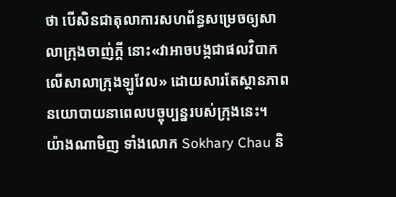ថា បើសិនជាតុលាការសហព័ន្ធសម្រេចឲ្យសាលាក្រុងចាញ់ក្តី នោះ«វាអាចបង្កជាផលវិបាកលើសាលាក្រុងឡូវែល» ដោយសារតែស្ថានភាពនយោបាយនាពេលបច្ចុប្បន្នរបស់ក្រុងនេះ។
យ៉ាងណាមិញ ទាំងលោក Sokhary Chau និ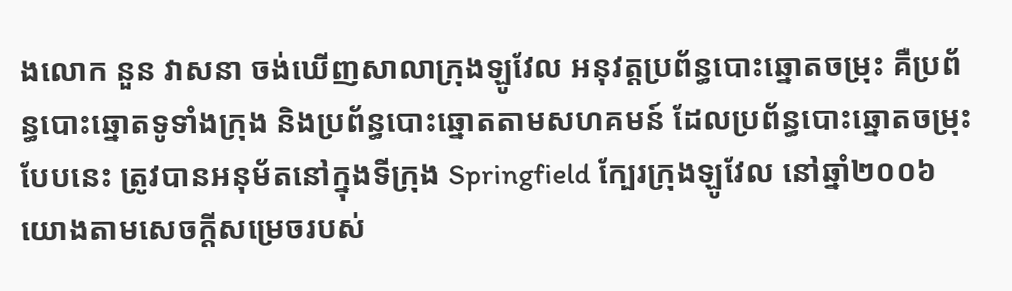ងលោក នួន វាសនា ចង់ឃើញសាលាក្រុងឡូវែល អនុវត្តប្រព័ន្ធបោះឆ្នោតចម្រុះ គឺប្រព័ន្ធបោះឆ្នោតទូទាំងក្រុង និងប្រព័ន្ធបោះឆ្នោតតាមសហគមន៍ ដែលប្រព័ន្ធបោះឆ្នោតចម្រុះបែបនេះ ត្រូវបានអនុម័តនៅក្នុងទីក្រុង Springfield ក្បែរក្រុងឡូវែល នៅឆ្នាំ២០០៦ យោងតាមសេចក្តីសម្រេចរបស់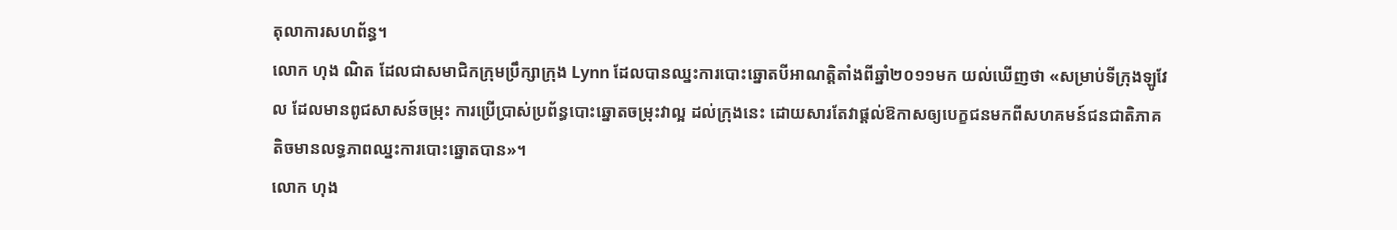តុលាការសហព័ន្ធ។
លោក ហុង ណិត ដែលជាសមាជិកក្រុមប្រឹក្សាក្រុង Lynn ដែលបានឈ្នះការបោះឆ្នោតបីអាណត្តិតាំងពីឆ្នាំ២០១១មក យល់ឃើញថា «សម្រាប់ទីក្រុងឡូវែល ដែលមានពូជសាសន៍ចម្រុះ ការប្រើប្រាស់ប្រព័ន្ធបោះឆ្នោតចម្រុះវាល្អ ដល់ក្រុងនេះ ដោយសារតែវាផ្តល់ឱកាសឲ្យបេក្ខជនមកពីសហគមន៍ជនជាតិភាគតិចមានលទ្ធភាពឈ្នះការបោះឆ្នោតបាន»។
លោក ហុង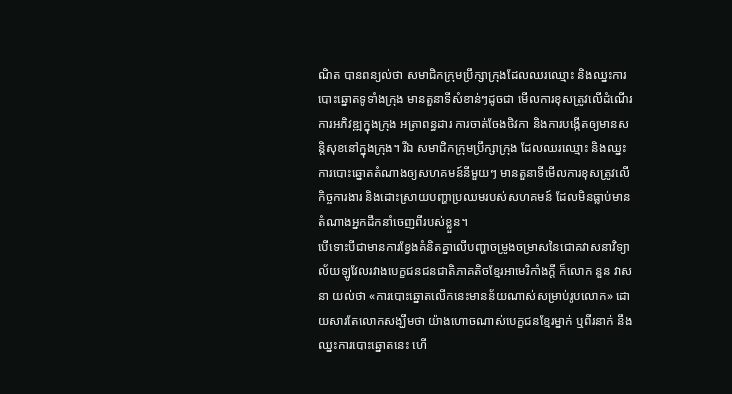ណិត បានពន្យល់ថា សមាជិកក្រុមប្រឹក្សាក្រុងដែលឈរឈ្មោះ និងឈ្នះការបោះឆ្នោតទូទាំងក្រុង មានតួនាទីសំខាន់ៗដូចជា មើលការខុសត្រូវលើដំណើរការអភិវឌ្ឍក្នុងក្រុង អត្រាពន្ធដារ ការចាត់ចែងថិវកា និងការបង្កើតឲ្យមានសន្តិសុខនៅក្នុងក្រុង។ រីឯ សមាជិកក្រុមប្រឹក្សាក្រុង ដែលឈរឈ្មោះ និងឈ្នះការបោះឆ្នោតតំណាងឲ្យសហគមន៍នីមួយៗ មានតួនាទីមើលការខុសត្រូវលើកិច្ចការងារ និងដោះស្រាយបញ្ហាប្រឈមរបស់សហគមន៍ ដែលមិនធ្លាប់មានតំណាងអ្នកដឹកនាំចេញពីរបស់ខ្លួន។
បើទោះបីជាមានការខ្វែងគំនិតគ្នាលើបញ្ហាចម្រូងចម្រាសនៃជោគវាសនាវិទ្យាល័យឡូវែលរវាងបេក្ខជនជនជាតិភាគតិចខ្មែរអាមេរិកាំងក្តី ក៏លោក នួន វាសនា យល់ថា «ការបោះឆ្នោតលើកនេះមានន័យណាស់សម្រាប់រូបលោក» ដោយសារតែលោកសង្ឃឹមថា យ៉ាងហោចណាស់បេក្ខជនខ្មែរម្នាក់ ឬពីរនាក់ នឹងឈ្នះការបោះឆ្នោតនេះ ហើ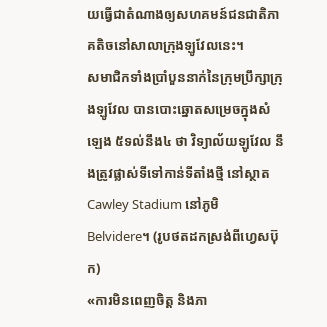យធ្វើជាតំណាងឲ្យសហគមន៍ជនជាតិភាគតិចនៅសាលាក្រុងឡូវែលនេះ។
សមាជិកទាំងប្រាំបួននាក់នៃក្រុមប្រឹក្សាក្រុងឡូវែល បានបោះឆ្នោតសម្រេចក្នុងសំឡេង ៥ទល់នឹង៤ ថា វិទ្យាល័យឡូវែល នឹងត្រូវផ្លាស់ទីទៅកាន់ទីតាំងថ្មី នៅស្ថាត Cawley Stadium នៅភូមិ Belvidere។ (រូបថតដកស្រង់ពីហ្វេសប៊ុក)
«ការមិនពេញចិត្ត និងភា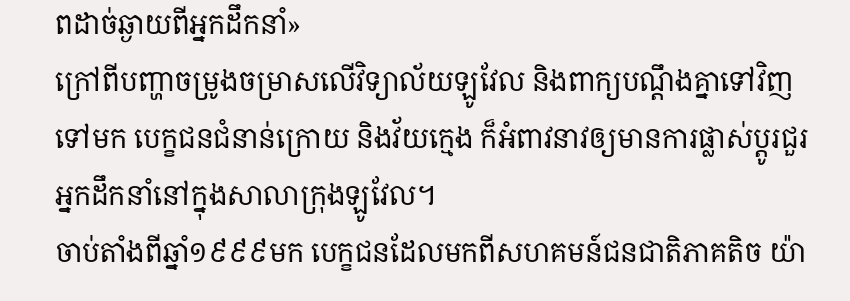ពដាច់ឆ្ងាយពីអ្នកដឹកនាំ»
ក្រៅពីបញ្ហាចម្រូងចម្រាសលើវិទ្យាល័យឡូវែល និងពាក្យបណ្តឹងគ្នាទៅវិញទៅមក បេក្ខជនជំនាន់ក្រោយ និងវ័យក្មេង ក៏អំពាវនាវឲ្យមានការផ្លាស់ប្តូរជួរអ្នកដឹកនាំនៅក្នុងសាលាក្រុងឡូវែល។
ចាប់តាំងពីឆ្នាំ១៩៩៩មក បេក្ខជនដែលមកពីសហគមន៍ជនជាតិភាគតិច យ៉ា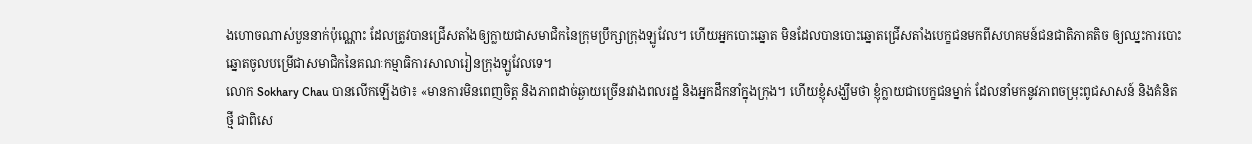ងហោចណាស់បួននាក់ប៉ុណ្ណោះ ដែលត្រូវបានជ្រើសតាំងឲ្យក្លាយជាសមាជិកនៃក្រុមប្រឹក្សាក្រុងឡូវែល។ ហើយអ្នកបោះឆ្នោត មិនដែលបានបោះឆ្នោតជ្រើសតាំងបេក្ខជនមកពីសហគមន៍ជនជាតិភាគតិច ឲ្យឈ្នះការបោះឆ្នោតចូលបម្រើជាសមាជិកនៃគណៈកម្មាធិការសាលារៀនក្រុងឡូវែលទេ។
លោក Sokhary Chau បានលើកឡើងថា៖ «មានការមិនពេញចិត្ត និងភាពដាច់ឆ្ងាយច្រើនរវាងពលរដ្ឋ និងអ្នកដឹកនាំក្នុងក្រុង។ ហើយខ្ញុំសង្ឃឹមថា ខ្ញុំក្លាយជាបេក្ខជនម្នាក់ ដែលនាំមកនូវភាពចម្រុះពូជសាសន៍ និងគំនិតថ្មី ជាពិសេ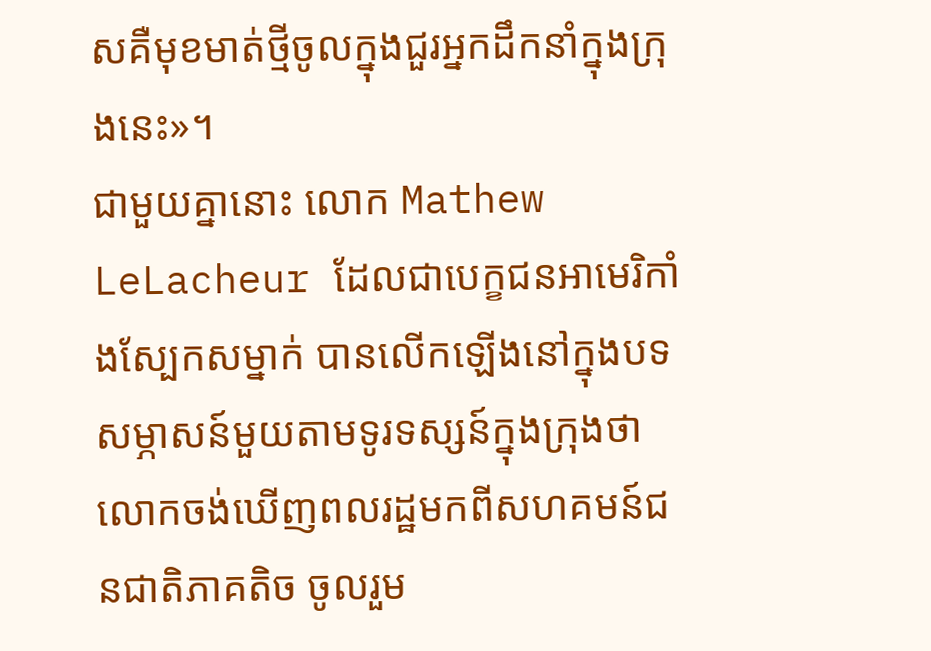សគឺមុខមាត់ថ្មីចូលក្នុងជួរអ្នកដឹកនាំក្នុងក្រុងនេះ»។
ជាមួយគ្នានោះ លោក Mathew LeLacheur ដែលជាបេក្ខជនអាមេរិកាំងស្បែកសម្នាក់ បានលើកឡើងនៅក្នុងបទសម្ភាសន៍មួយតាមទូរទស្សន៍ក្នុងក្រុងថា លោកចង់ឃើញពលរដ្ឋមកពីសហគមន៍ជនជាតិភាគតិច ចូលរួម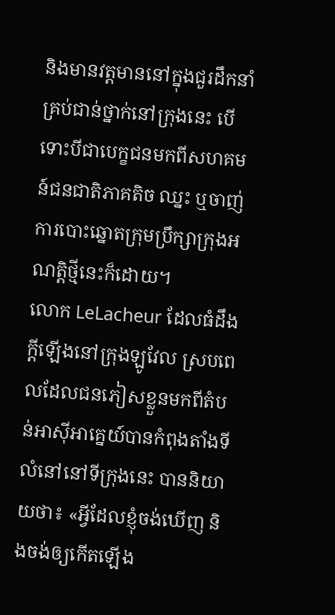និងមានវត្តមាននៅក្នុងជួរដឹកនាំគ្រប់ជាន់ថ្នាក់នៅក្រុងនេះ បើទោះបីជាបេក្ខជនមកពីសហគមន៍ជនជាតិភាគតិច ឈ្នះ ឬចាញ់ការបោះឆ្នោតក្រុមប្រឹក្សាក្រុងអណត្តិថ្មីនេះក៏ដោយ។
លោក LeLacheur ដែលធំដឹងក្តីឡើងនៅក្រុងឡូវែល ស្របពេលដែលជនភៀសខ្លួនមកពីតំបន់អាស៊ីអាគ្នេយ៍បានកំពុងតាំងទីលំនៅនៅទីក្រុងនេះ បាននិយាយថា៖ «អ្វីដែលខ្ញុំចង់ឃើញ និងចង់ឲ្យកើតឡើង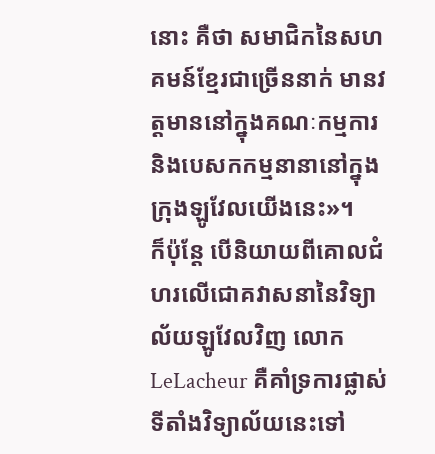នោះ គឺថា សមាជិកនៃសហគមន៍ខ្មែរជាច្រើននាក់ មានវត្តមាននៅក្នុងគណៈកម្មការ និងបេសកកម្មនានានៅក្នុងក្រុងឡូវែលយើងនេះ»។
ក៏ប៉ុន្តែ បើនិយាយពីគោលជំហរលើជោគវាសនានៃវិទ្យាល័យឡូវែលវិញ លោក LeLacheur គឺគាំទ្រការផ្លាស់ទីតាំងវិទ្យាល័យនេះទៅ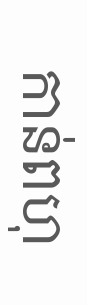កាន់ពហុ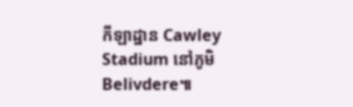កីឡាដ្ឋាន Cawley Stadium នៅភូមិ Belivdere៕